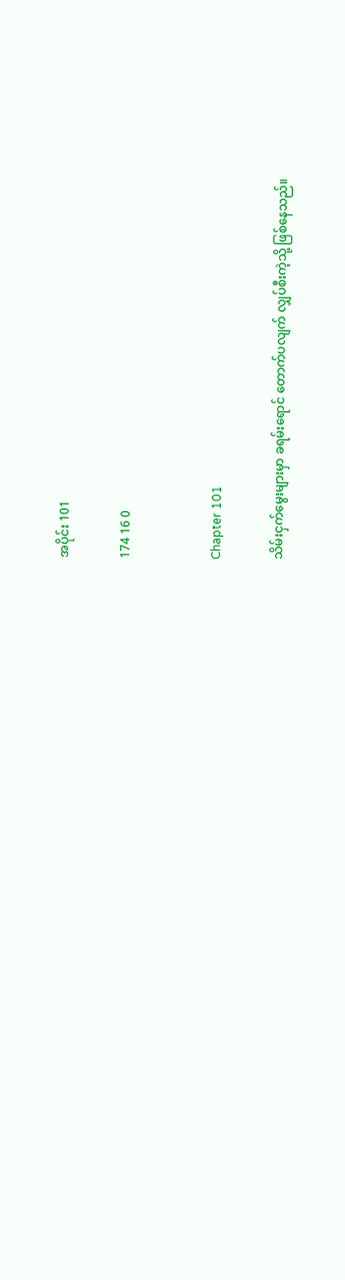အပိုင်း 101

174 16 0


Chapter 101

သိမ်းငှက်မွေးများမှာ ခရမ်းရောင် တောက်ပလျက် လျှပ်စီးကဲ့သို့ ဖြစ်နေသည်။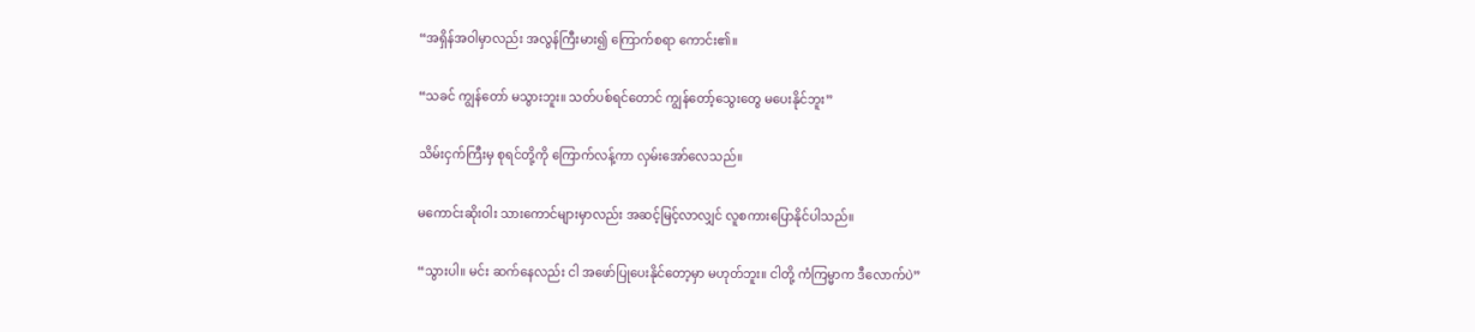“အရှိန်အဝါမှာလည်း အလွန်ကြီးမား၍ ကြောက်စရာ ကောင်း၏။

“သခင် ကျွန်တော် မသွားဘူး။ သတ်ပစ်ရင်တောင် ကျွန်တော့်သွေးတွေ မပေးနိုင်ဘူး”

သိမ်းငှက်ကြီးမှ စုရင်တို့ကို ကြောက်လန့်ကာ လှမ်းအော်လေသည်။

မကောင်းဆိုးဝါး သားကောင်များမှာလည်း အဆင့်မြင့်လာလျှင် လူစကားပြောနိုင်ပါသည်။

“သွားပါ။ မင်း ဆက်နေလည်း ငါ အဖော်ပြုပေးနိုင်တော့မှာ မဟုတ်ဘူး။ ငါတို့ ကံကြမ္မာက ဒီလောက်ပဲ”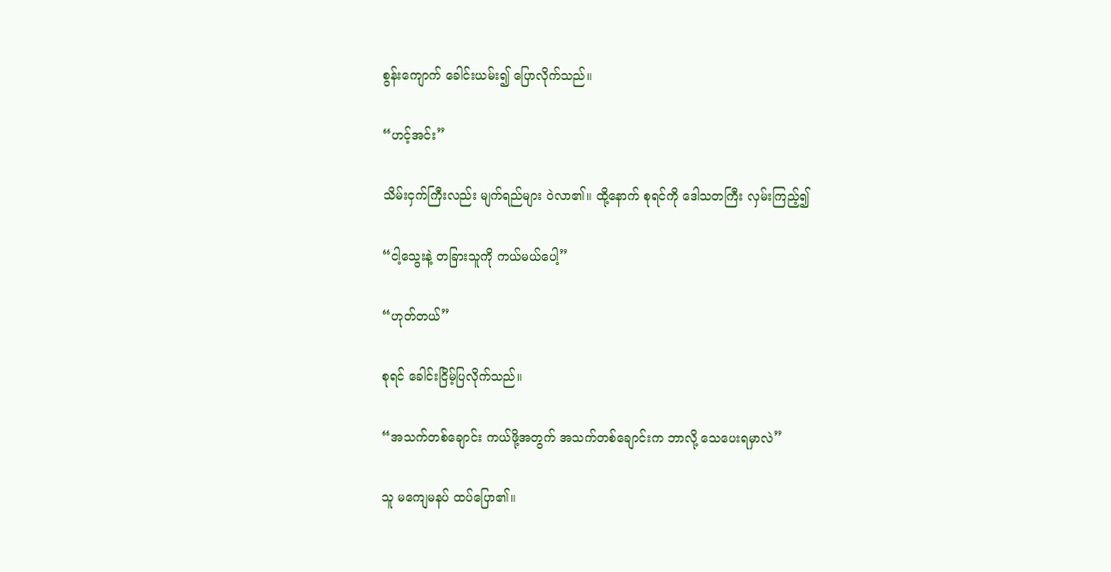စွန်းကျောက် ခေါင်းယမ်း၍ ပြောလိုက်သည်။

“ဟင့်အင်း”

သိမ်းငှက်ကြီးလည်း မျက်ရည်များ ဝဲလာ၏။ ထို့နောက် စုရင်ကို ဒေါသတကြီး လှမ်းကြည့်၍

“ငါ့သွေးနဲ့ တခြားသူကို ကယ်မယ်ပေါ့”

“ဟုတ်တယ်”

စုရင် ခေါင်းငြိမ့်ပြလိုက်သည်။

“အသက်တစ်ချောင်း ကယ်ဖို့အတွက် အသက်တစ်ချောင်းက ဘာလို့ သေပေးရမှာလဲ”

သူ မကျေမနပ် ထပ်ပြော၏။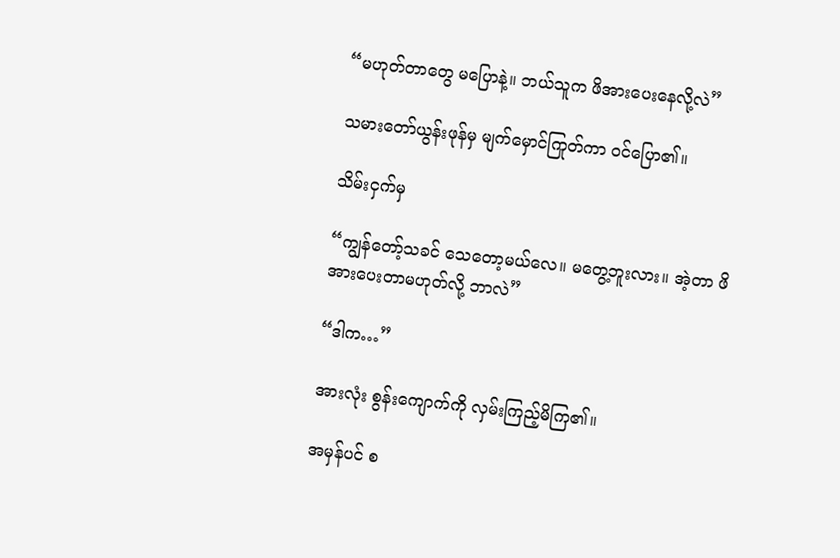“မဟုတ်တာတွေ မပြောနဲ့။ ဘယ်သူက ဖိအားပေးနေလို့လဲ”

သမားတော်ယွန်းဖုန်မှ မျက်မှောင်ကြုတ်ကာ ဝင်ပြော၏။

သိမ်းငှက်မှ

“ကျွန်တော့်သခင် သေတော့မယ်လေ။ မတွေ့ဘူးလား။ အဲ့တာ ဖိအားပေးတာမဟုတ်လို့ ဘာလဲ”

“ဒါက…”

အားလုံး စွန်းကျောက်ကို လှမ်းကြည့်မိကြ၏။

အမှန်ပင် စ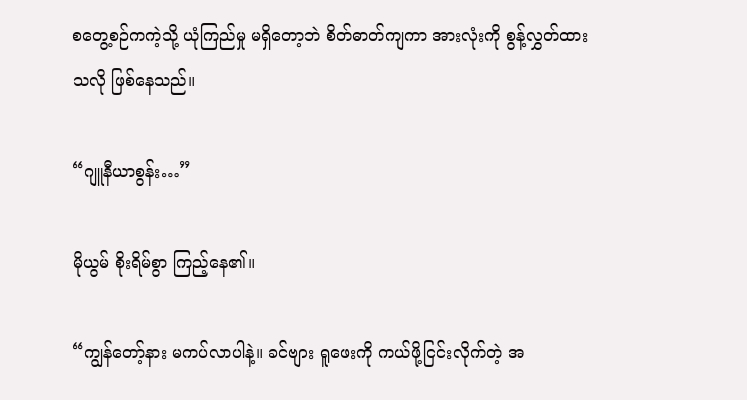စတွေ့စဉ်ကကဲ့သို့ ယုံကြည်မှု မရှိတော့ဘဲ စိတ်ဓာတ်ကျကာ အားလုံးကို စွန့်လွှတ်ထားသလို ဖြစ်နေသည်။

“ဂျူနီယာစွန်း…”

မိုယွမ် စိုးရိမ်စွာ ကြည့်နေ၏။

“ကျွန်တော့်နား မကပ်လာပါနဲ့။ ခင်ဗျား ရူဖေးကို ကယ်ဖို့ငြင်းလိုက်တဲ့ အ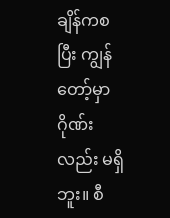ချိန်ကစပြီး ကျွန်တော့်မှာ ဂိုဏ်းလည်း မရှိဘူး။ စီ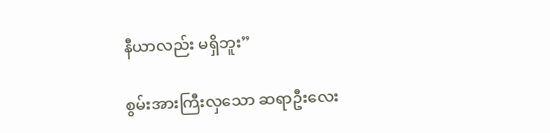နီယာလည်း မရှိဘူး”

စွမ်းအားကြီးလှသော ဆရာဦးလေး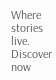Where stories live. Discover now